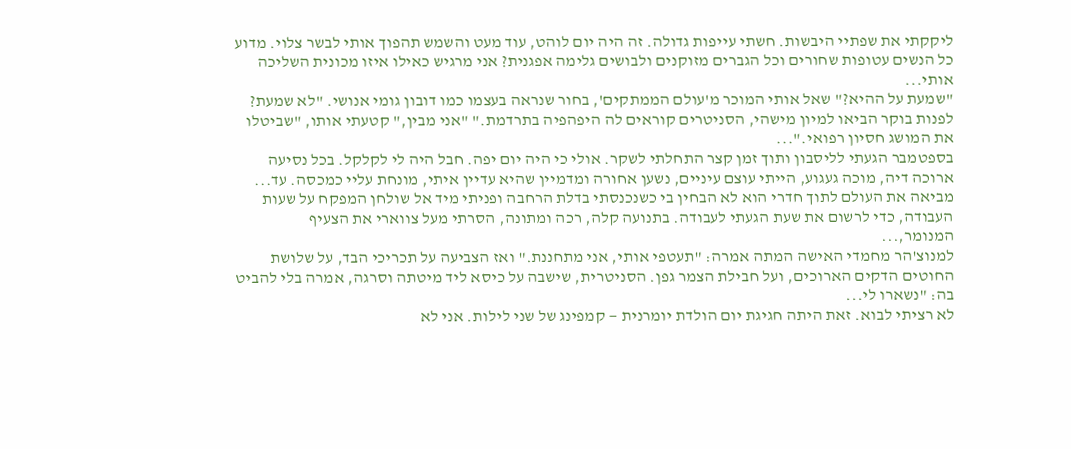ליקקתי את שפתיי היבשות. חשתי עייפות גדולה. זה היה יום לוהט, עוד מעט והשמש תהפוך אותי לבשר צלוי. מדוע כל הנשים עטופות שחורים וכל הגברים מזוקנים ולבושים גלימה אפגנית? אני מרגיש כאילו איזו מכונית השליכה אותי...
"שמעת על ההיא?" שאל אותי המוכר מ'עולם הממתקים', בחור שנראה בעצמו כמו דובון גומי אנושי. "לא שמעת? לפנות בוקר הביאו למיון מישהי, הסניטרים קוראים לה היפהפיה בתרדמת." "אני מבין," קטעתי אותו, "שביטלו את המושג חסיון רפואי."...
בספטמבר הגעתי לליסבון ותוך זמן קצר התחלתי לשקר. אולי כי היה יום יפה. חבל היה לי לקלקל. בכל נסיעה ארוכה דיה, מוכה געגוע, הייתי עוצם עיניים, נשען אחורה ומדמיין שהיא עדיין איתי, מונחת עליי כמכסה. עד...
מביאה את העולם לתוך חדרי הוא לא הבחין בי כשנכנסתי בדלת הרחבה ופניתי מיד אל שולחן המפקח על שעות העבודה, כדי לרשום את שעת הגעתי לעבודה. בתנועה קלה, רכה ומתונה, הסרתי מעל צווארי את הצעיף המנומר,...
למנוצ'הר מחמדי האישה המתה אמרה: "תעטפי אותי, אני מתחננת." ואז הצביעה על תכריכי הבד, על שלושת החוטים הדקים הארוכים, ועל חבילת הצמר גפן. הסניטרית, שישבה על כיסא ליד מיטתה וסרגה, אמרה בלי להביט בה: "נשארו לי...
לא רציתי לבוא. זאת היתה חגיגת יום הולדת יומרנית — קמפינג של שני לילות. אני לא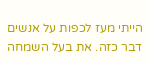הייתי מעז לכפות על אנשים דבר כזה. את בעל השמחה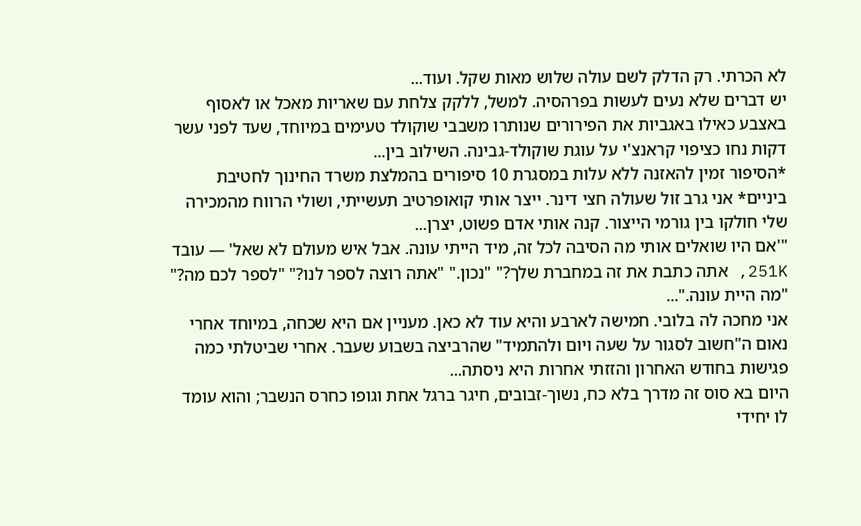לא הכרתי. רק הדלק לשם עולה שלוש מאות שקל. ועוד...
יש דברים שלא נעים לעשות בפרהסיה. למשל, ללקק צלחת עם שאריות מאכל או לאסוף באצבע כאילו באגביות את הפירורים שנותרו משבבי שוקולד טעימים במיוחד, שעד לפני עשר דקות נחו כציפוי קראנצ'י על עוגת שוקולד-גבינה. השילוב בין...
*הסיפור זמין להאזנה ללא עלות במסגרת 10 סיפורים בהמלצת משרד החינוך לחטיבת ביניים* אני גרב זול שעולה חצי דינר. ייצר אותי קואופרטיב תעשייתי, ושולי הרווח מהמכירה שלי חולקו בין גורמי הייצור. קנה אותי אדם פשוט, יצרן...
"'אם היו שואלים אותי מה הסיבה לכל זה, מיד הייתי עונה. אבל איש מעולם לא שאל' — עובד 251K, אתה כתבת את זה במחברת שלך?" "נכון." "אתה רוצה לספר לנו?" "לספר לכם מה?" "מה היית עונה."...
אני מחכה לה בלובי. חמישה לארבע והיא עוד לא כאן. מעניין אם היא שכחה, במיוחד אחרי נאום ה"חשוב לסגור על שעה ויום ולהתמיד" שהרביצה בשבוע שעבר. אחרי שביטלתי כמה פגישות בחודש האחרון והזזתי אחרות היא ניסתה...
היום בא סוס זה מדרך בלא כח, נשוך-זבובים, חיגר ברגל אחת וגופו כחרס הנשבר; והוא עומד לו יחידי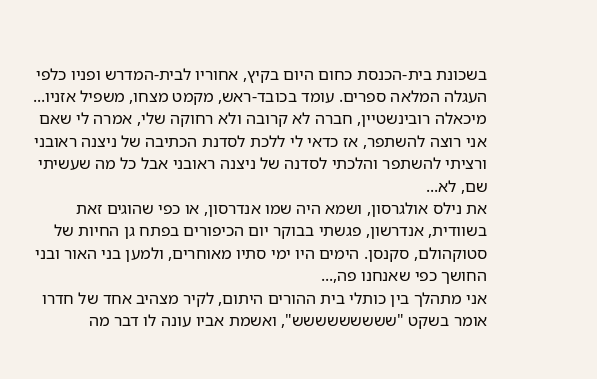בשכונת בית-הכנסת כחום היום בקיץ, אחוריו לבית-המדרש ופניו כלפי העגלה המלאה ספרים. עומד בכובד-ראש, מקמט מצחו, משפיל אזניו...
מיכאלה רובינשטיין, חברה לא קרובה ולא רחוקה שלי, אמרה לי שאם אני רוצה להשתפר, אז כדאי לי ללכת לסדנת הכתיבה של ניצנה ראובני ורציתי להשתפר והלכתי לסדנה של ניצנה ראובני אבל כל מה שעשיתי שם, לא...
את נילס אולגרסון, ושמא היה שמו אנדרסון, או כפי שהוגים זאת בשוודית, אנדרשון, פגשתי בבוקר יום הכיפורים בפתח גן החיות של סטוקהולם, סקנסן. הימים היו ימי סתיו מאוחרים, ולמען בני האור ובני החושך כפי שאנחנו פה,...
אני מתהלך בין כותלי בית ההורים היתום, לקיר מצהיב אחד של חדרו אומר בשקט "ששששששששש", ואשמת אביו עונה לו דבר מה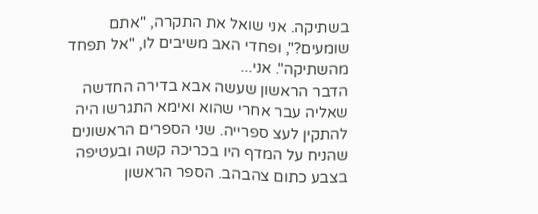בשתיקה. אני שואל את התקרה, "אתם שומעים?", ופחדי האב משיבים לו, "אל תפחד מהשתיקה". אני...
הדבר הראשון שעשה אבא בדירה החדשה שאליה עבר אחרי שהוא ואימא התגרשו היה להתקין לעצ ספרייה. שני הספרים הראשונים שהניח על המדף היו בכריכה קשה ובעטיפה בצבע כתום צהבהב. הספר הראשון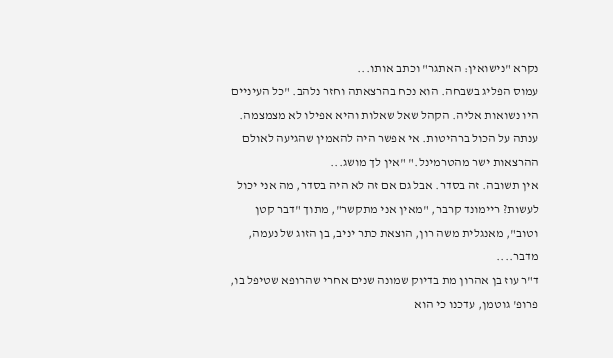נקרא "נישואין: האתגר" וכתב אותו...
עמוס הפליג בשבחה. הוא נכח בהרצאתה וחזר נלהב. "כל העיניים היו נשואות אליה. הקהל שאל שאלות והיא אפילו לא מצמצמה. ענתה על הכול ברהיטות. אי אפשר היה להאמין שהגיעה לאולם ההרצאות ישר מהטרמינל." "אין לך מושג...
אין תשובה. זה בסדר. אבל גם אם זה לא היה בסדר, מה אני יכול לעשות? ריימונד קרבר, "מאין אני מתקשר", מתוך "דבר קטן וטוב", מאנגלית משה רון, הוצאת כתר יניב, בן הזוג של נעמה, מדבר....
ד"ר עוז בן אהרון מת בדיוק שמונה שנים אחרי שהרופא שטיפל בו, פרופ' גוטמן, עדכנו כי הוא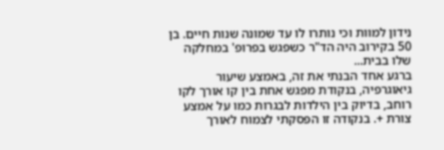נידון למוות וכי נותרו לו עד שמונה שנות חיים. בן 50 בקירוב היה הד"ר כשפגש בפרופ' במחלקה שלו בבית...
ברגע אחד הבנתי את זה, באמצע שיעור גיאוגרפיה, בנקודת מפגש אחת בין קו אורך לקו רוחב, בדיוק בין הילדות לבגרות כמו על אמצע צורת +. בנקודה זו הפסקתי לצמוח לאורך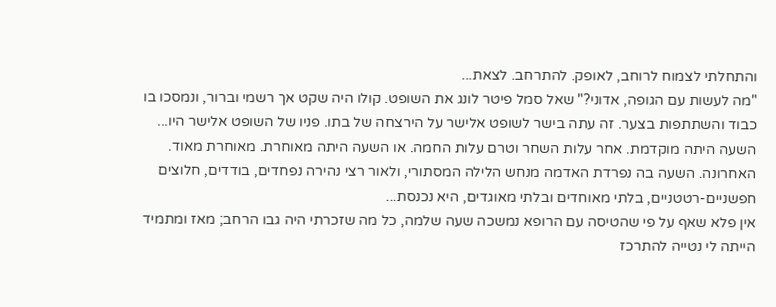והתחלתי לצמוח לרוחב, לאופק. להתרחב. לצאת...
"מה לעשות עם הגופה, אדוני?" שאל סמל פיטר לונג את השופט. קולו היה שקט אך רשמי וברור, ונמסכו בו כבוד והשתתפות בצער. זה עתה בישר לשופט אלישר על הירצחה של בתו. פניו של השופט אלישר היו...
השעה היתה מוקדמת. אחר עלות השחר וטרם עלות החמה. או השעה היתה מאוחרת. מאוחרת מאוד. האחרונה. השעה בה נפרדת האדמה מנחש הלילה המסתורי, ולאור רצי נהירה נפחדים, בודדים, חלוצים חפשניים-רטטניים, בלתי מאוחדים ובלתי מאוגדים, היא נכנסת...
אין פלא שאף על פי שהטיסה עם הרופא נמשכה שעה שלמה, כל מה שזכרתי היה גבו הרחב; מאז ומתמיד הייתה לי נטייה להתרכז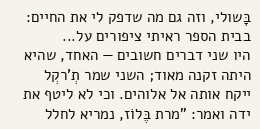בָּשולי, וזה גם מה שדפק לי את החיים: בבית הספר ראיתי ציפורים על...
היו שני דברים חשובים — האחד, שהיא היתה זקנה מאוד; השני שמר תְ'רקְל ייקח אותה אל אלוהים. וכי לא ליטף את ידה ואמר: "מרת בֶּלוֹז, נמריא לחלל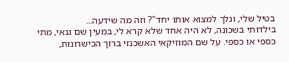בטיל שלי, ונלך למצוא אותו יחד"? וזה מה שידעה...
בילדותי בשכונה, לא היה אחד שלא קרא לי, במעין שם גנאי, מתי כספי או כספי. על שם המוזיקאי האשכנזי ברוך הכישרונות,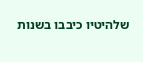שלהיטיו כיבבו בשנות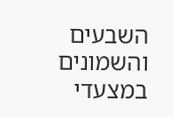השבעים והשמונים במצעדי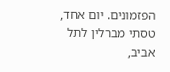הפזמונים. יום אחד, טסתי מברלין לתל אביב,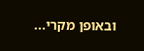ובאופן מקרי...